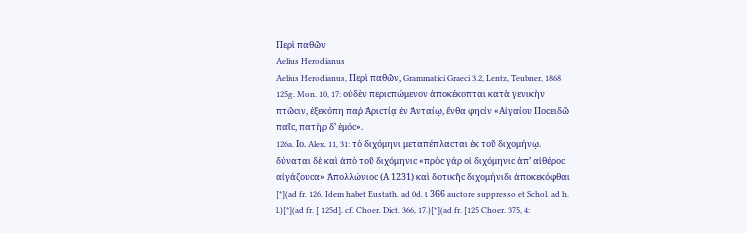Περὶ παθῶν
Aelius Herodianus
Aelius Herodianus, Περὶ παθῶν, Grammatici Graeci 3.2, Lentz, Teubner, 1868
125g. Mon. 10, 17: οὐδὲν περιϲπώμενον ἀποκέκοπται κατὰ γενικὴν πτῶϲιν, ἐξεκόπη παῤ Ἀριϲτίᾳ ἐν Ἀνταίῳ, ἔνθα φηϲίν «Αἰγαίου Ποϲειδῶ παῖϲ, πατὴρ δ’ ἐμόϲ».
126a. Ιo. Alex. 11, 31: τὸ διχόμηνι μεταπέπλαϲται ἐκ τοῦ διχομήνῳ. δύναται δὲ καὶ ἀπὸ τοῦ διχόμηνιϲ «πρὸϲ γάρ οἱ διχόμηνιϲ ἀπ’ αἰθέροϲ αἰγάζουϲα» Ἀπολλώνιοϲ (Α 1231) καὶ δοτικῆϲ διχομήνιδι ἀποκεκόφθαι
[*](ad fr. 126. Idem habet Eustath. ad 0d. ι 366 auctore suppresso et Schol. ad h. l.)[*](ad fr. [ 125d]. cf. Choer. Dict. 366, 17.)[*](ad fr. [125 Choer. 375, 4: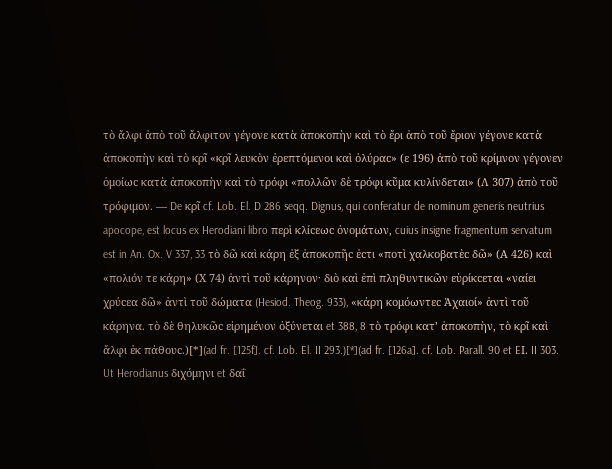τὸ ἄλφι ἀπὸ τοῦ ἄλφιτον γέγονε κατὰ ἀποκοπὴν καὶ τὸ ἔρι ἀπὸ τοῦ ἔριον γέγονε κατὰ ἀποκοπὴν καὶ τὸ κρῖ «κρῖ λευκὸν ἐρεπτόμενοι καὶ ὀλύραϲ» (ε 196) ἀπὸ τοῦ κρίμνον γέγονεν ὁμοίωϲ κατὰ ἀποκοπὴν καὶ τὸ τρόφι «πολλῶν δὲ τρόφι κῦμα κυλίνδεται» (Λ 307) ἀπὸ τοῦ τρόφιμον. — De κρῖ cf. Lob. El. D 286 seqq. Dignus, qui conferatur de nominum generis neutrius apocope, est locus ex Herodiani libro περὶ κλίϲεωϲ ὀνομάτων, cuius insigne fragmentum servatum est in An. Ox. V 337, 33 τὸ δῶ καὶ κάρη ἐξ ἀποκοπῆϲ ἐϲτι «ποτὶ χαλκοβατὲϲ δῶ» (Α 426) καὶ «πολιόν τε κάρη» (Χ 74) ἀντὶ τοῦ κάρηνον· διὸ καὶ ἐπὶ πληθυντικῶν εὑρίκϲεται «ναίει χρύϲεα δῶ» ἀντὶ τοῦ δώματα (Hesiod. Theog. 933), «κάρη κομόωντεϲ Ἀχαιοί» ἀντὶ τοῦ κάρηνα. τὸ δὲ θηλυκῶϲ εἰρημένον ὀξύνεται et 388, 8 τὸ τρόφι κατ’ ἀποκοπὴν, τὸ κρῖ καὶ ἄλφι ἐκ πάθουϲ.)[*](ad fr. [125f]. cf. Lob. El. II 293.)[*](ad fr. [126a]. cf. Lob. Parall. 90 et EΙ. II 303. Ut Herodianus διχόμηνι et δαΐ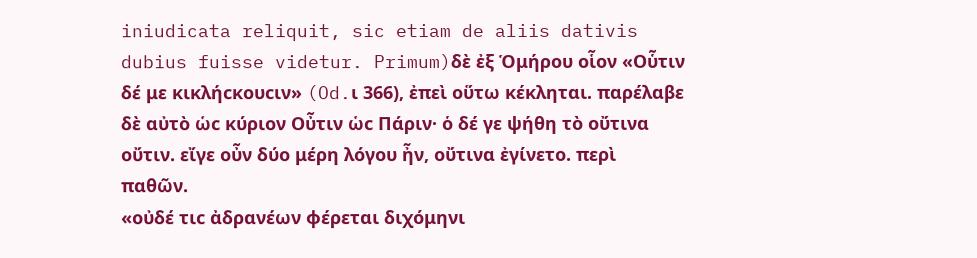iniudicata reliquit, sic etiam de aliis dativis dubius fuisse videtur. Primum)δὲ ἐξ Ὁμήρου οἷον «Οὗτιν δέ με κικλήϲκουϲιν» (Od.ι 366), ἐπεὶ οὕτω κέκληται. παρέλαβε δὲ αὐτὸ ὡϲ κύριον Οὖτιν ὡϲ Πάριν· ὁ δέ γε ψήθη τὸ οὔτινα οὔτιν. εἴγε οὖν δύο μέρη λόγου ἦν, οὔτινα ἐγίνετο. περὶ παθῶν.
«οὐδέ τιϲ ἀδρανέων φέρεται διχόμηνι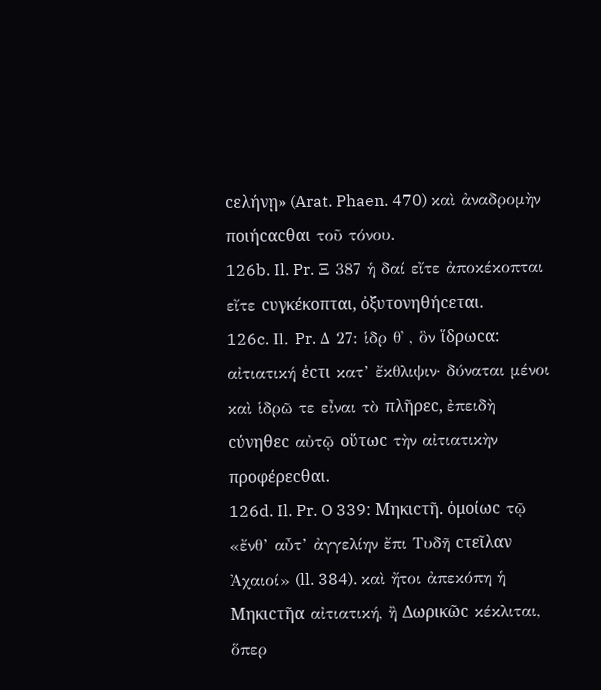ϲελήνῃ» (Arat. Phaen. 470) καὶ ἀναδρομὴν ποιήϲαϲθαι τοῦ τόνου.
126b. Il. Pr. Ξ 387 ἡ δαί εἴτε ἀποκέκοπται εἴτε ϲυγκέκοπται, ὀξυτονηθήϲεται.
126c. Ιl. Pr. Δ 27: ἱδρ θ᾿ , ὃν ἵδρωϲα: αἰτιατική ἐϲτι κατ’ ἔκθλιψιν· δύναται μένοι καὶ ἱδρῶ τε εἶναι τὸ πλῆρεϲ, ἐπειδὴ ϲύνηθεϲ αὐτῷ οὕτωϲ τὴν αἰτιατικὴν προφέρεϲθαι.
126d. Il. Pr. O 339: Μηκιϲτῆ. ὁμοίωϲ τῷ «ἔνθ’ αὖτ’ ἀγγελίην ἔπι Τυδῆ ϲτεῖλαν Ἀχαιοί» (ll. 384). καὶ ἤτοι ἀπεκόπη ἡ Μηκιϲτῆα αἰτιατική, ἢ Δωρικῶϲ κέκλιται, ὅπερ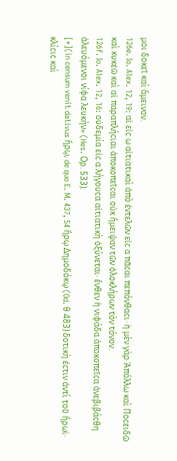μοι δοκεῖ καὶ ἄμεινον.
126e. Io. Alex. 12, 19: αἱ εἰϲ ω αἰτιατικαὶ ἀπὸ ἐντελῶν εἰϲ α πᾶϲαι πεπόνθαϲι· ἡ μὲν γὰρ Ἀπόλλω καὶ Ποϲειδῶ καὶ κυκεῶ καὶ αἱ παραπλήϲιαι ἀποκοπεῖϲαι οὐκ ἤμειψαν τῶν ὁλοκλήρων τὸν τόνον.
126f. Io. Alex. 12, 16: οὐδεμία εἰϲ α λήγουϲα αἰτιατικὴ ὀξύνεται· ἔνθεν ἡ νιφάδα ἀποκοπεῖϲα ἀνεβιβάϲθη ἀλευόμενοι νίφα λευκήν» (Hes. Ορ. 533).
[*](in censum venit dativus ἥρῳ, de quo E. M. 437, 54 ἥρῳ Δημοδόκῳ (Od. θ 483) δοτικὴ ἐϲτιν ἀντὶ τοῦ ἥρωϊ· κλίϲιϲ καὶ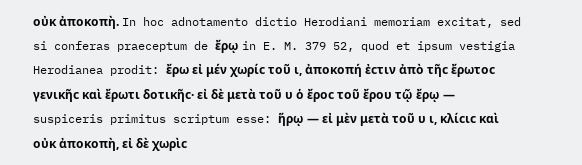οὐκ ἀποκοπὴ. In hoc adnotamento dictio Herodiani memoriam excitat, sed si conferas praeceptum de ἔρῳ in E. M. 379 52, quod et ipsum vestigia Herodianea prodit: ἔρω εἰ μέν χωρίϲ τοῦ ι, ἀποκοπή ἐϲτιν ἀπὸ τῆϲ ἔρωτοϲ γενικῆϲ καὶ ἔρωτι δοτικῆϲ· εἰ δὲ μετὰ τοῦ υ ὁ ἔροϲ τοῦ ἔρου τῷ ἔρῳ — suspiceris primitus scriptum esse: ἥρῳ — εἰ μὲν μετὰ τοῦ υ ι, κλίϲιϲ καὶ οὐκ ἀποκοπὴ, εἰ δὲ χωρὶϲ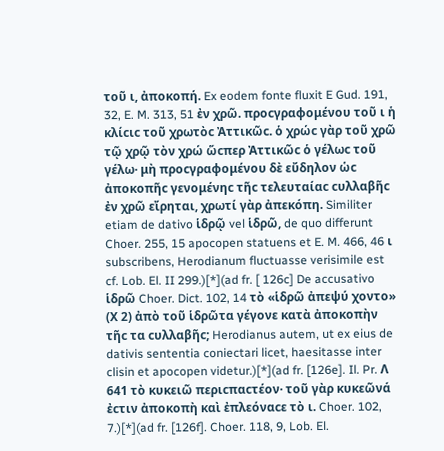τοῦ ι, ἀποκοπή. Ex eodem fonte fluxit E Gud. 191, 32, E. M. 313, 51 ἐν χρῶ. προϲγραφομένου τοῦ ι ἡ κλίϲιϲ τοῦ χρωτὸϲ Ἀττικῶϲ. ὁ χρώϲ γὰρ τοῦ χρῶ τῷ χρῷ τὸν χρώ ὥϲπερ Ἀττικῶϲ ὁ γέλωϲ τοῦ γέλω· μὴ προϲγραφομένου δὲ εὔδηλον ὡϲ ἀποκοπῆϲ γενομένηϲ τῆϲ τελευταίαϲ ϲυλλαβῆϲ ἐν χρῶ εἴρηται, χρωτί γὰρ ἀπεκόπη. Similiter etiam de dativo ἱδρῷ vel ἱδρῶ, de quo differunt Choer. 255, 15 apocopen statuens et E. M. 466, 46 ι subscribens, Herodianum fluctuasse verisimile est cf. Lob. El. II 299.)[*](ad fr. [ 126c] De accusativo ἱδρῶ Choer. Dict. 102, 14 τὸ «ἱδρῶ ἀπεψύ χοντο» (Χ 2) ἀπὸ τοῦ ἱδρῶτα γέγονε κατὰ ἀποκοπὴν τῆϲ τα ϲυλλαβῆϲ; Herodianus autem, ut ex eius de dativis sententia coniectari licet, haesitasse inter clisin et apocopen videtur.)[*](ad fr. [126e]. Il. Pr. Λ 641 τὸ κυκειῶ περιϲπαϲτέον· τοῦ γὰρ κυκεῶνά ἐϲτιν ἀποκοπὴ καὶ ἐπλεόναϲε τὸ ι. Choer. 102, 7.)[*](ad fr. [126f]. Choer. 118, 9, Lob. El.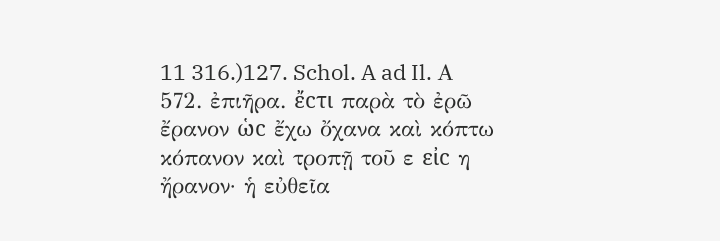11 316.)127. Schol. A ad Il. Α 572. ἐπιῆρα. ἔϲτι παρὰ τὸ ἐρῶ ἔρανον ὡϲ ἔχω ὄχανα καὶ κόπτω κόπανον καὶ τροπῇ τοῦ ε εἰϲ η ἤρανον· ἡ εὐθεῖα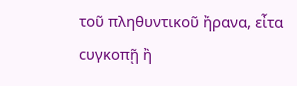τοῦ πληθυντικοῦ ἤρανα, εἶτα ϲυγκοπῇ ἢ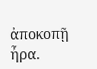ἀποκοπῇ ἦρα.